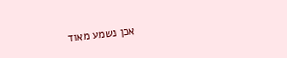אכן נשמע מאוד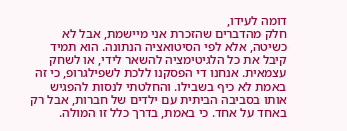דומה לעידו,
חלק מהדברים שהזכרת אני מיישמת, אבל לא כשיטה, אלא לפי הסיטואציה הנתונה. הוא תמיד קיבל את כל הלגיטימציה להשאר לידי, או לשחק עצמאית. אנחנו די הפסקנו ללכת לשפילגרופ, כי זה באמת לא כיף בשבילו. והחלטתי לנסות להפגיש אותו בסביבה הביתית עם ילדים של חברות, אבל רק באחד על אחד. כי באמת, בדרך כלל זו המולה.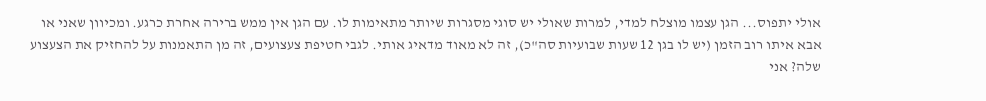אולי יתפוס... הגן עצמו מוצלח למדי, למרות שאולי יש סוגי מסגרות שיותר מתאימות לו. עם הגן אין ממש ברירה אחרת כרגע. ומכיוון שאני או אבא איתו רוב הזמן (יש לו בגן 12 שעות שבועיות סה"כ), זה לא מאוד מדאיג אותי. לגבי חטיפת צעצועים, זה מן התאמנות על להחזיק את הצעצוע שלה? אני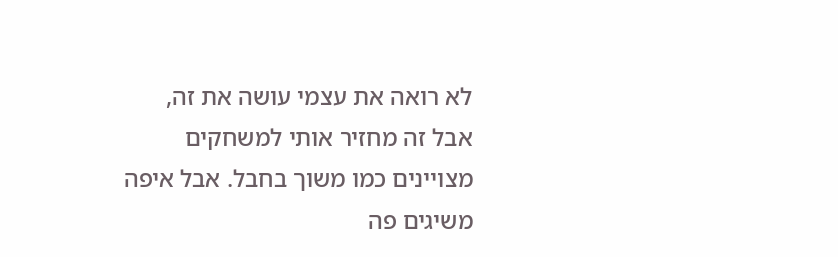לא רואה את עצמי עושה את זה, אבל זה מחזיר אותי למשחקים מצויינים כמו משוך בחבל. אבל איפה משיגים פה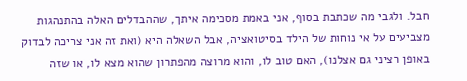חבל. ולגבי מה שכתבת בסוף, אני באמת מסכימה איתך, שההבדלים האלה בהתנהגות מצביעים על אי נוחות של הילד בסיטואציה, אבל השאלה היא (ואת זה אני צריכה לבדוק באופן רציני גם אצלנו), האם טוב לו, והוא מרוצה מהפתרון שהוא מצא לו, או שזה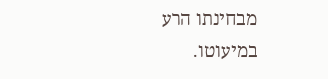מבחינתו הרע במיעוטו.